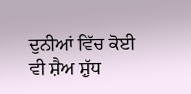ਦੁਨੀਆਂ ਵਿੱਚ ਕੋਈ ਵੀ ਸ਼ੈਅ ਸ਼ੁੱਧ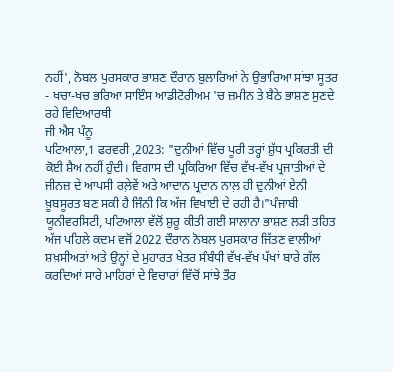ਨਹੀਂ', ਨੋਬਲ ਪੁਰਸਕਾਰ ਭਾਸ਼ਣ ਦੌਰਾਨ ਬੁਲਾਰਿਆਂ ਨੇ ਉਭਾਰਿਆ ਸਾਂਝਾ ਸੂਤਰ
- ਖਚਾ-ਖਚ ਭਰਿਆ ਸਾਇੰਸ ਆਡੀਟੋਰੀਅਮ 'ਚ ਜ਼ਮੀਨ ਤੇ ਬੈਠੇ ਭਾਸ਼ਣ ਸੁਣਦੇ ਰਹੇ ਵਿਦਿਆਰਥੀ
ਜੀ ਐਸ ਪੰਨੂ
ਪਟਿਆਲਾ,1 ਫਰਵਰੀ ,2023: "ਦੁਨੀਆਂ ਵਿੱਚ ਪੂਰੀ ਤਰ੍ਹਾਂ ਸ਼ੁੱਧ ਪ੍ਰਕਿਰਤੀ ਦੀ ਕੋਈ ਸ਼ੈਅ ਨਹੀਂ ਹੁੰਦੀ। ਵਿਗਾਸ ਦੀ ਪ੍ਰਕਿਰਿਆ ਵਿੱਚ ਵੱਖ-ਵੱਖ ਪ੍ਰਜਾਤੀਆਂ ਦੇ ਜੀਨਜ਼ ਦੇ ਆਪਸੀ ਰਲ਼ੇਵੇਂ ਅਤੇ ਆਦਾਨ ਪ੍ਰਦਾਨ ਨਾਲ਼ ਹੀ ਦੁਨੀਆਂ ਏਨੀ ਖ਼ੂਬਸੂਰਤ ਬਣ ਸਕੀ ਹੈ ਜਿੰਨੀ ਕਿ ਅੱਜ ਵਿਖਾਈ ਦੇ ਰਹੀ ਹੈ।"ਪੰਜਾਬੀ ਯੂਨੀਵਰਸਿਟੀ, ਪਟਿਆਲਾ ਵੱਲੋਂ ਸ਼ੁਰੂ ਕੀਤੀ ਗਈ ਸਾਲਾਨਾ ਭਾਸ਼ਣ ਲੜੀ ਤਹਿਤ ਅੱਜ ਪਹਿਲੇ ਕਦਮ ਵਜੋਂ 2022 ਦੌਰਾਨ ਨੋਬਲ ਪੁਰਸਕਾਰ ਜਿੱਤਣ ਵਾਲੀਆਂ ਸ਼ਖ਼ਸੀਅਤਾਂ ਅਤੇ ਉਨ੍ਹਾਂ ਦੇ ਮੁਹਾਰਤ ਖੇਤਰ ਸੰਬੰਧੀ ਵੱਖ-ਵੱਖ ਪੱਖਾਂ ਬਾਰੇ ਗੱਲ ਕਰਦਿਆਂ ਸਾਰੇ ਮਾਹਿਰਾਂ ਦੇ ਵਿਚਾਰਾਂ ਵਿੱਚੋਂ ਸਾਂਝੇ ਤੌਰ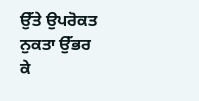ਉੱਤੇ ਉਪਰੋਕਤ ਨੁਕਤਾ ਉੱਭਰ ਕੇ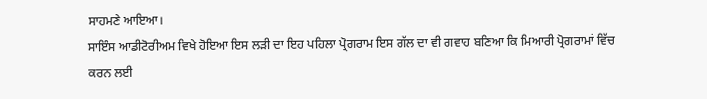ਸਾਹਮਣੇ ਆਇਆ।
ਸਾਇੰਸ ਆਡੀਟੋਰੀਅਮ ਵਿਖੇ ਹੋਇਆ ਇਸ ਲੜੀ ਦਾ ਇਹ ਪਹਿਲਾ ਪ੍ਰੋਗਰਾਮ ਇਸ ਗੱਲ ਦਾ ਵੀ ਗਵਾਹ ਬਣਿਆ ਕਿ ਮਿਆਰੀ ਪ੍ਰੋਗਰਾਮਾਂ ਵਿੱਚ ਕਰਨ ਲਈ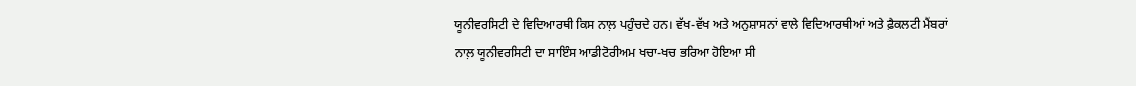ਯੂਨੀਵਰਸਿਟੀ ਦੇ ਵਿਦਿਆਰਥੀ ਕਿਸ ਨਾਲ਼ ਪਹੁੰਚਦੇ ਹਨ। ਵੱਖ-ਵੱਖ ਅਤੇ ਅਨੁਸ਼ਾਸਨਾਂ ਵਾਲੇ ਵਿਦਿਆਰਥੀਆਂ ਅਤੇ ਫ਼ੈਕਲਟੀ ਮੈਂਬਰਾਂ ਨਾਲ਼ ਯੂਨੀਵਰਸਿਟੀ ਦਾ ਸਾਇੰਸ ਆਡੀਟੋਰੀਅਮ ਖਚਾ-ਖਚ ਭਰਿਆ ਹੋਇਆ ਸੀ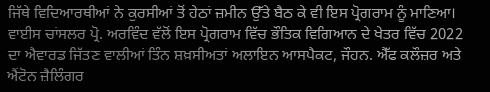ਜਿੱਥੇ ਵਿਦਿਆਰਥੀਆਂ ਨੇ ਕੁਰਸੀਆਂ ਤੋਂ ਹੇਠਾਂ ਜ਼ਮੀਨ ਉੱਤੇ ਬੈਠ ਕੇ ਵੀ ਇਸ ਪ੍ਰੋਗਰਾਮ ਨੂੰ ਮਾਣਿਆ।
ਵਾਈਸ ਚਾਂਸਲਰ ਪ੍ਰੋ. ਅਰਵਿੰਦ ਵੱਲੋਂ ਇਸ ਪ੍ਰੋਗਰਾਮ ਵਿੱਚ ਭੌਤਿਕ ਵਿਗਿਆਨ ਦੇ ਖੇਤਰ ਵਿੱਚ 2022 ਦਾ ਐਵਾਰਡ ਜਿੱਤਣ ਵਾਲੀਆਂ ਤਿੰਨ ਸ਼ਖ਼ਸੀਅਤਾਂ ਅਲਾਇਨ ਆਸਪੈਕਟ, ਜੌਹਨ. ਐੱਫ ਕਲੌਜ਼ਰ ਅਤੇ ਐਂਟੋਨ ਜ਼ੈਲਿੰਗਰ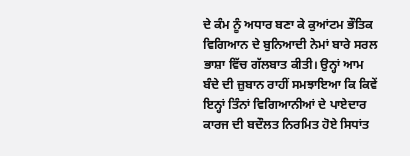ਦੇ ਕੰਮ ਨੂੰ ਅਧਾਰ ਬਣਾ ਕੇ ਕੁਆਂਟਮ ਭੌਤਿਕ ਵਿਗਿਆਨ ਦੇ ਬੁਨਿਆਦੀ ਨੇਮਾਂ ਬਾਰੇ ਸਰਲ ਭਾਸ਼ਾ ਵਿੱਚ ਗੱਲਬਾਤ ਕੀਤੀ। ਉਨ੍ਹਾਂ ਆਮ ਬੰਦੇ ਦੀ ਜ਼ੁਬਾਨ ਰਾਹੀਂ ਸਮਝਾਇਆ ਕਿ ਕਿਵੇਂ ਇਨ੍ਹਾਂ ਤਿੰਨਾਂ ਵਿਗਿਆਨੀਆਂ ਦੇ ਪਾਏਦਾਰ ਕਾਰਜ ਦੀ ਬਦੌਲਤ ਨਿਰਮਿਤ ਹੋਏ ਸਿਧਾਂਤ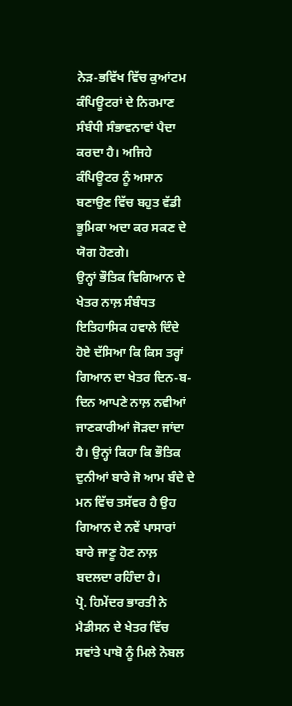ਨੇੜ-ਭਵਿੱਖ ਵਿੱਚ ਕੁਆਂਟਮ ਕੰਪਿਊਟਰਾਂ ਦੇ ਨਿਰਮਾਣ ਸੰਬੰਧੀ ਸੰਭਾਵਨਾਵਾਂ ਪੈਦਾ ਕਰਦਾ ਹੈ। ਅਜਿਹੇ ਕੰਪਿਊਟਰ ਨੂੰ ਅਸਾਨ ਬਣਾਉਣ ਵਿੱਚ ਬਹੁਤ ਵੱਡੀ ਭੂਮਿਕਾ ਅਦਾ ਕਰ ਸਕਣ ਦੇ ਯੋਗ ਹੋਣਗੇ।
ਉਨ੍ਹਾਂ ਭੌਤਿਕ ਵਿਗਿਆਨ ਦੇ ਖੇਤਰ ਨਾਲ਼ ਸੰਬੰਧਤ ਇਤਿਹਾਸਿਕ ਹਵਾਲੇ ਦਿੰਦੇ ਹੋਏ ਦੱਸਿਆ ਕਿ ਕਿਸ ਤਰ੍ਹਾਂ ਗਿਆਨ ਦਾ ਖੇਤਰ ਦਿਨ-ਬ-ਦਿਨ ਆਪਣੇ ਨਾਲ਼ ਨਵੀਆਂ ਜਾਣਕਾਰੀਆਂ ਜੋੜਦਾ ਜਾਂਦਾ ਹੈ। ਉਨ੍ਹਾਂ ਕਿਹਾ ਕਿ ਭੌਤਿਕ ਦੁਨੀਆਂ ਬਾਰੇ ਜੋ ਆਮ ਬੰਦੇ ਦੇ ਮਨ ਵਿੱਚ ਤਸੱਵਰ ਹੈ ਉਹ ਗਿਆਨ ਦੇ ਨਵੇਂ ਪਾਸਾਰਾਂ ਬਾਰੇ ਜਾਣੂ ਹੋਣ ਨਾਲ਼ ਬਦਲਦਾ ਰਹਿੰਦਾ ਹੈ।
ਪ੍ਰੋ. ਹਿਮੇਂਦਰ ਭਾਰਤੀ ਨੇ ਮੈਡੀਸਨ ਦੇ ਖੇਤਰ ਵਿੱਚ ਸਵਾਂਤੇ ਪਾਬੋ ਨੂੰ ਮਿਲੇ ਨੋਬਲ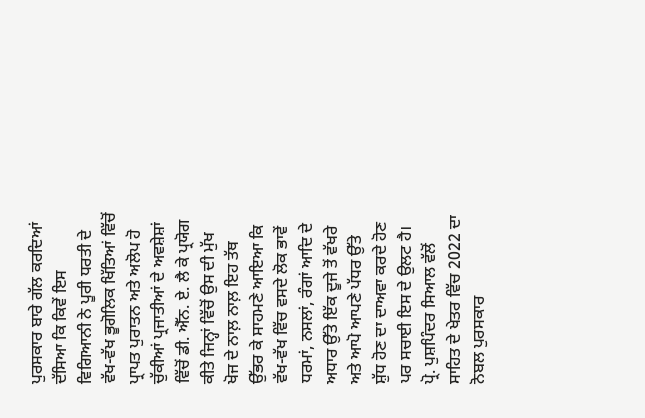ਪੁਰਸਕਾਰ ਬਾਰੇ ਗੱਲ ਕਰਦਿਆਂ ਦੱਸਿਆ ਕਿ ਕਿਵੇਂ ਇਸ ਵਿਗਿਆਨੀ ਨੇ ਪੂਰੀ ਧਰਤੀ ਦੇ ਵੱਖ-ਵੱਖ ਭੂਗੋਲਿਕ ਖਿੱਤਿਆਂ ਵਿੱਚੋਂ ਪ੍ਰਾਪਤ ਪੁਰਾਤਨ ਅਤੇ ਅਲੋਪ ਹੋ ਚੁੱਕੀਆਂ ਪ੍ਰਜਾਤੀਆਂ ਦੇ ਅਵਸ਼ੇਸ਼ਾਂ ਵਿੱਚੋਂ ਡੀ. ਐੱਨ. ਏ. ਲੈ ਕੇ ਪ੍ਰਯੋਗ ਕੀਤੇ ਜਿਨ੍ਹਾਂ ਵਿੱਚੋਂ ਉਸ ਦੀ ਮੁੱਖ ਖੋਜ ਦੇ ਨਾਲ਼ ਨਾਲ਼ ਇਹ ਤੱਥ ਉੱਭਰ ਕੇ ਸਾਹਮਣੇ ਆਇਆ ਕਿ ਵੱਖ-ਵੱਖ ਵਿੱਚ ਵਸਦੇ ਲੋਕ ਭਾਵੇਂ ਧਰਮਾਂ, ਨਸਲਾਂ, ਰੰਗਾਂ ਆਦਿ ਦੇ ਅਧਾਰ ਉੱਤੇ ਇੱਕ ਦੂਜੇ ਤੋਂ ਵੱਖਰੇ ਅਤੇ ਆਪੋ ਆਪਣੇ ਪੱਧਰ ਉੱਤੇ ਸ਼ੁੱਧ ਹੋਣ ਦਾ ਦਾਅਵਾ ਕਰਦੇ ਹੋਣ ਪਰ ਸਚਾਈ ਇਸ ਦੇ ਉਲਟ ਹੈ।
ਪ੍ਰੋ. ਪੁਸ਼ਪਿੰਦਰ ਸਿਆਲ ਵੱਲੋਂ ਸਾਹਿਤ ਦੇ ਖੇਤਰ ਵਿੱਚ 2022 ਦਾ ਨੋਬਲ ਪੁਰਸਕਾਰ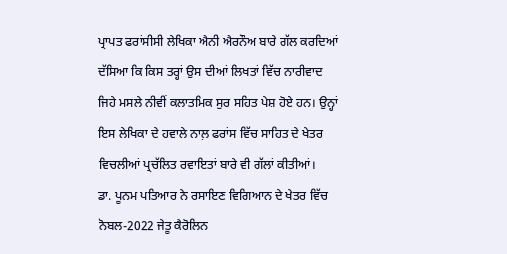ਪ੍ਰਾਪਤ ਫਰਾਂਸੀਸੀ ਲੇਖਿਕਾ ਐਨੀ ਐਰਨੌਅ ਬਾਰੇ ਗੱਲ ਕਰਦਿਆਂ ਦੱਸਿਆ ਕਿ ਕਿਸ ਤਰ੍ਹਾਂ ਉਸ ਦੀਆਂ ਲਿਖਤਾਂ ਵਿੱਚ ਨਾਰੀਵਾਦ ਜਿਹੇ ਮਸਲੇ ਨੀਵੀਂ ਕਲਾਤਮਿਕ ਸੁਰ ਸਹਿਤ ਪੇਸ਼ ਹੋਏ ਹਨ। ਉਨ੍ਹਾਂ ਇਸ ਲੇਖਿਕਾ ਦੇ ਹਵਾਲੇ ਨਾਲ਼ ਫਰਾਂਸ ਵਿੱਚ ਸਾਹਿਤ ਦੇ ਖੇਤਰ ਵਿਚਲੀਆਂ ਪ੍ਰਚੱਲਿਤ ਰਵਾਇਤਾਂ ਬਾਰੇ ਵੀ ਗੱਲਾਂ ਕੀਤੀਆਂ।
ਡਾ. ਪੂਨਮ ਪਤਿਆਰ ਨੇ ਰਸਾਇਣ ਵਿਗਿਆਨ ਦੇ ਖੇਤਰ ਵਿੱਚ ਨੋਬਲ-2022 ਜੇਤੂ ਕੈਰੋਲਿਨ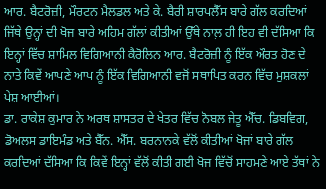ਆਰ. ਬੈਟਰੋਜ਼ੀ, ਮੌਰਟਨ ਮੈਲਡਲ ਅਤੇ ਕੇ. ਬੈਰੀ ਸ਼ਾਰਪਲੈੱਸ ਬਾਰੇ ਗੱਲ ਕਰਦਿਆਂ ਜਿੱਥੇ ਉਨ੍ਹਾਂ ਦੀ ਖੋਜ ਬਾਰੇ ਅਹਿਮ ਗੱਲਾਂ ਕੀਤੀਆਂ ਉੱਥੇ ਨਾਲ਼ ਹੀ ਇਹ ਵੀ ਦੱਸਿਆ ਕਿ ਇਨ੍ਹਾਂ ਵਿੱਚ ਸ਼ਾਮਿਲ ਵਿਗਿਆਨੀ ਕੈਰੋਲਿਨ ਆਰ. ਬੈਟਰੋਜ਼ੀ ਨੂੰ ਇੱਕ ਔਰਤ ਹੋਣ ਦੇ ਨਾਤੇ ਕਿਵੇਂ ਆਪਣੇ ਆਪ ਨੂੰ ਇੱਕ ਵਿਗਿਆਨੀ ਵਜੋਂ ਸਥਾਪਿਤ ਕਰਨ ਵਿੱਚ ਮੁਸ਼ਕਲਾਂ ਪੇਸ਼ ਆਈਆਂ।
ਡਾ. ਰਾਕੇਸ਼ ਕੁਮਾਰ ਨੇ ਅਰਥ ਸ਼ਾਸਤਰ ਦੇ ਖੇਤਰ ਵਿੱਚ ਨੋਬਲ ਜੇਤੂ ਐੱਚ. ਡਿਬਵਿਗ, ਡੋਅਲਸ ਡਾਇਮੰਡ ਅਤੇ ਬੈੱਨ. ਐੱਸ. ਬਰਨਾਨਕੇ ਵੱਲੋਂ ਕੀਤੀਆਂ ਖੋਜਾਂ ਬਾਰੇ ਗੱਲ ਕਰਦਿਆਂ ਦੱਸਿਆ ਕਿ ਕਿਵੇਂ ਇਨ੍ਹਾਂ ਵੱਲੋਂ ਕੀਤੀ ਗਈ ਖੋਜ ਵਿੱਚੋਂ ਸਾਹਮਣੇ ਆਏ ਤੱਥਾਂ ਨੇ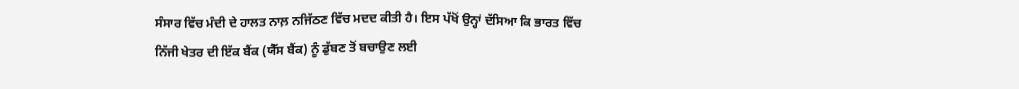ਸੰਸਾਰ ਵਿੱਚ ਮੰਦੀ ਦੇ ਹਾਲਤ ਨਾਲ਼ ਨਜਿੱਠਣ ਵਿੱਚ ਮਦਦ ਕੀਤੀ ਹੈ। ਇਸ ਪੱਖੋਂ ਉਨ੍ਹਾਂ ਦੱਸਿਆ ਕਿ ਭਾਰਤ ਵਿੱਚ ਨਿੱਜੀ ਖੇਤਰ ਦੀ ਇੱਕ ਬੈਂਕ (ਯੈੱਸ ਬੈਂਕ) ਨੂੰ ਡੁੱਬਣ ਤੋਂ ਬਚਾਉਣ ਲਈ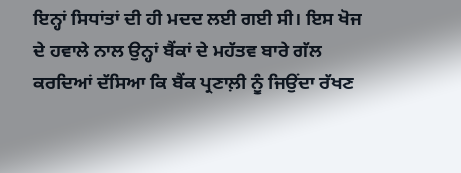ਇਨ੍ਹਾਂ ਸਿਧਾਂਤਾਂ ਦੀ ਹੀ ਮਦਦ ਲਈ ਗਈ ਸੀ। ਇਸ ਖੋਜ ਦੇ ਹਵਾਲੇ ਨਾਲ ਉਨ੍ਹਾਂ ਬੈਂਕਾਂ ਦੇ ਮਹੱਤਵ ਬਾਰੇ ਗੱਲ ਕਰਦਿਆਂ ਦੱਸਿਆ ਕਿ ਬੈਂਕ ਪ੍ਰਣਾਲ਼ੀ ਨੂੰ ਜਿਉਂਦਾ ਰੱਖਣ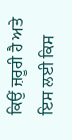ਕਿਉਂ ਜ਼ਰੂਰੀ ਹੈ ਅਤੇ ਇਸ ਲਈ ਕਿਸ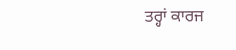ਤਰ੍ਹਾਂ ਕਾਰਜ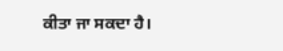ਕੀਤਾ ਜਾ ਸਕਦਾ ਹੈ।